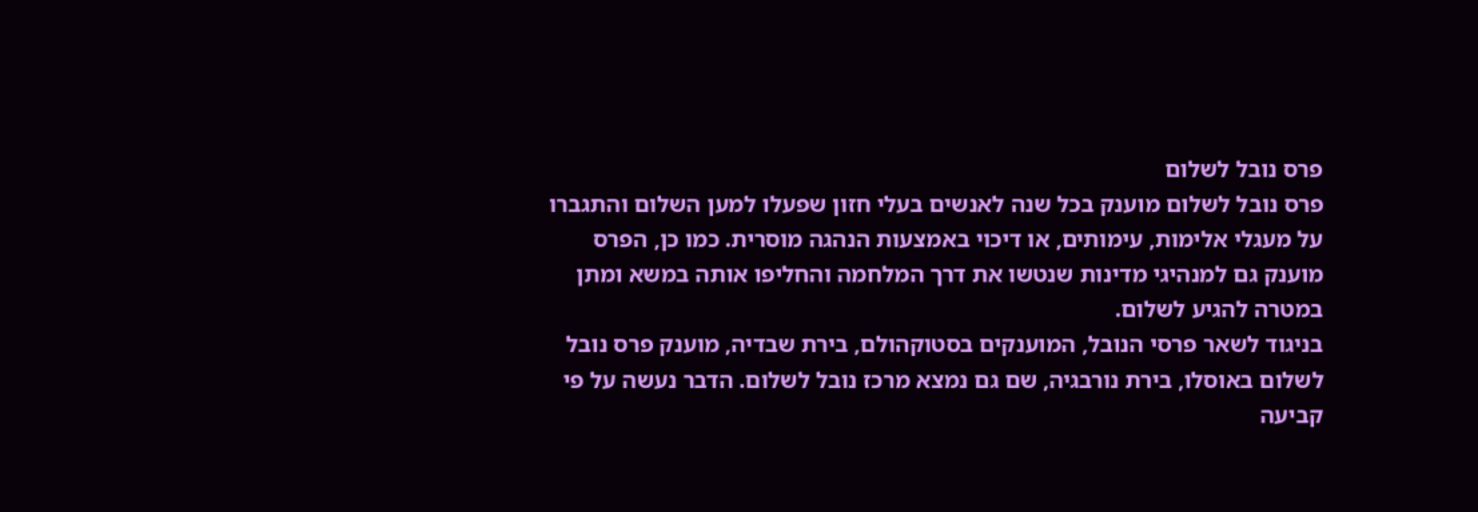פרס נובל לשלום
פרס נובל לשלום מוענק בכל שנה לאנשים בעלי חזון שפעלו למען השלום והתגברו על מעגלי אלימות, עימותים, או דיכוי באמצעות הנהגה מוסרית. כמו כן, הפרס מוענק גם למנהיגי מדינות שנטשו את דרך המלחמה והחליפו אותה במשא ומתן במטרה להגיע לשלום.
בניגוד לשאר פרסי הנובל, המוענקים בסטוקהולם, בירת שבדיה, מוענק פרס נובל לשלום באוסלו, בירת נורבגיה, שם גם נמצא מרכז נובל לשלום. הדבר נעשה על פי קביעה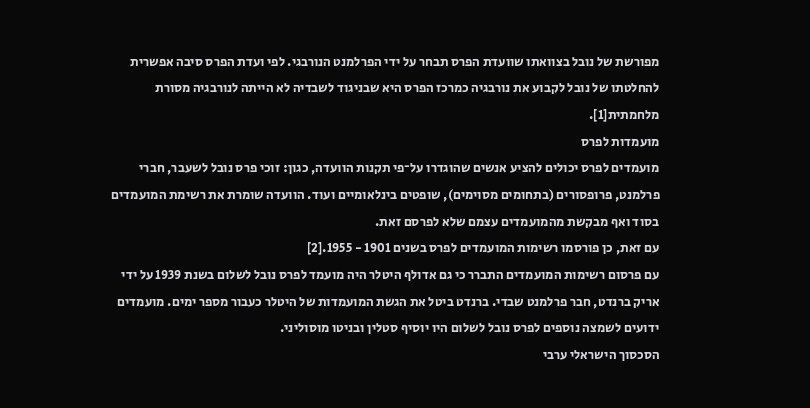מפורשת של נובל בצוואתו שוועדת הפרס תבחר על ידי הפרלמנט הנורבגי. לפי ועדת הפרס סיבה אפשרית להחלטתו של נובל לקבוע את נורבגיה כמרכז הפרס היא שבניגוד לשבדיה לא הייתה לנורבגיה מסורת מלחמתית[1].
מועמדות לפרס
מועמדים לפרס יכולים להציע אנשים שהוגדרו על־פי תקנות הוועדה, כגון: זוכי פרס נובל לשעבר, חברי פרלמנט, פרופסורים (בתחומים מסוימים), שופטים בינלאומיים ועוד. הוועדה שומרת את רשימת המועמדים בסוד ואף מבקשת מהמועמדים עצמם שלא לפרסם זאת.
עם זאת, כן פורסמו רשימות המועמדים לפרס בשנים 1901 - 1955.[2]
עם פרסום רשימות המועמדים התברר כי גם אדולף היטלר היה מועמד לפרס נובל לשלום בשנת 1939 על ידי אריק ברנדט, חבר פרלמנט שבדי. ברנדט ביטל את הגשת המועמדות של היטלר כעבור מספר ימים. מועמדים ידועים לשמצה נוספים לפרס נובל לשלום היו יוסיף סטלין ובניטו מוסוליני.
הסכסוך הישראלי ערבי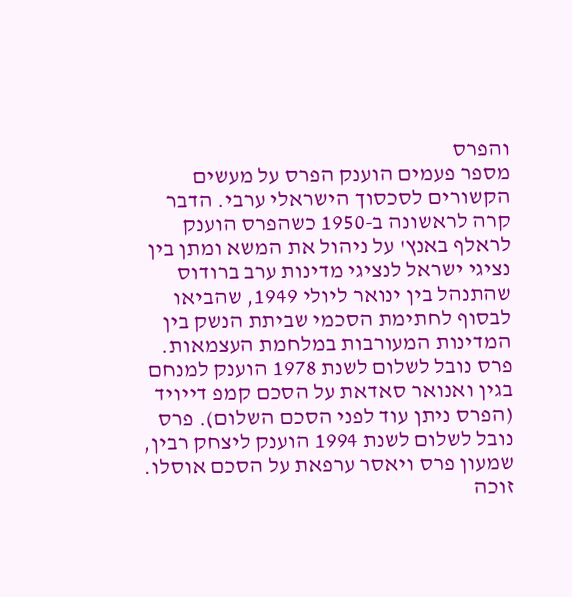והפרס
מספר פעמים הוענק הפרס על מעשים הקשורים לסכסוך הישראלי ערבי. הדבר קרה לראשונה ב-1950 כשהפרס הוענק לראלף באנץ' על ניהול את המשא ומתן בין נציגי ישראל לנציגי מדינות ערב ברודוס שהתנהל בין ינואר ליולי 1949, שהביאו לבסוף לחתימת הסכמי שביתת הנשק בין המדינות המעורבות במלחמת העצמאות. פרס נובל לשלום לשנת 1978 הוענק למנחם בגין ואנואר סאדאת על הסכם קמפ דייויד (הפרס ניתן עוד לפני הסכם השלום). פרס נובל לשלום לשנת 1994 הוענק ליצחק רבין, שמעון פרס ויאסר ערפאת על הסכם אוסלו. זוכה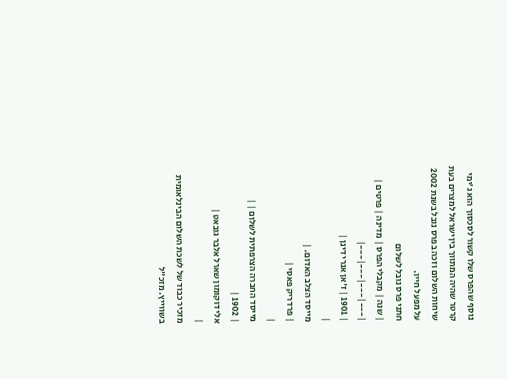נוסף שהפרס שלו קשור לסכסוך הוא ג'ימי קרטר שהיה המתווך בין ישראל למצרים בעת שיחות השלום וזכה בפרס נובל בשנת 2002 על מפעל חייו.
חתני פרס נובל לשלום
| שנה | מקבלי הפרס | מדינה | פרטים |
|---|---|---|---|
| 1901 | ז'אן אנרי דינן |
|
מייסד הצלב האדום. |
| פרדריק פאסי |
|
מייסד החברה הצרפתית לשלום | |
| 1902 |
אלי דוקומון שארל אלבר גובאט |
|
מזכיר כבוד של לשכת השלום הבינלאומית בשווייץ. מזכ"ל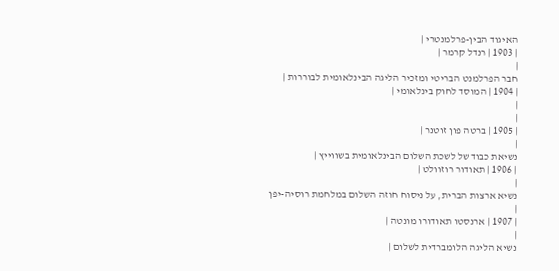האיגוד הבין-פרלמנטרי |
| 1903 | רנדל קרמר |
|
חבר הפרלמנט הבריטי ומזכיר הליגה הבינלאומית לבוררות |
| 1904 | המוסד לחוק בינלאומי |
|
|
| 1905 | ברטה פון זוטנר |
|
נשיאת כבוד של לשכת השלום הבינלאומית בשווייץ |
| 1906 | תאודור רוזוולט |
|
נשיא ארצות הברית, על ניסוח חוזה השלום במלחמת רוסיה-יפן |
| 1907 | ארנסטו תאודורו מונטה |
|
נשיא הליגה הלומברדית לשלום |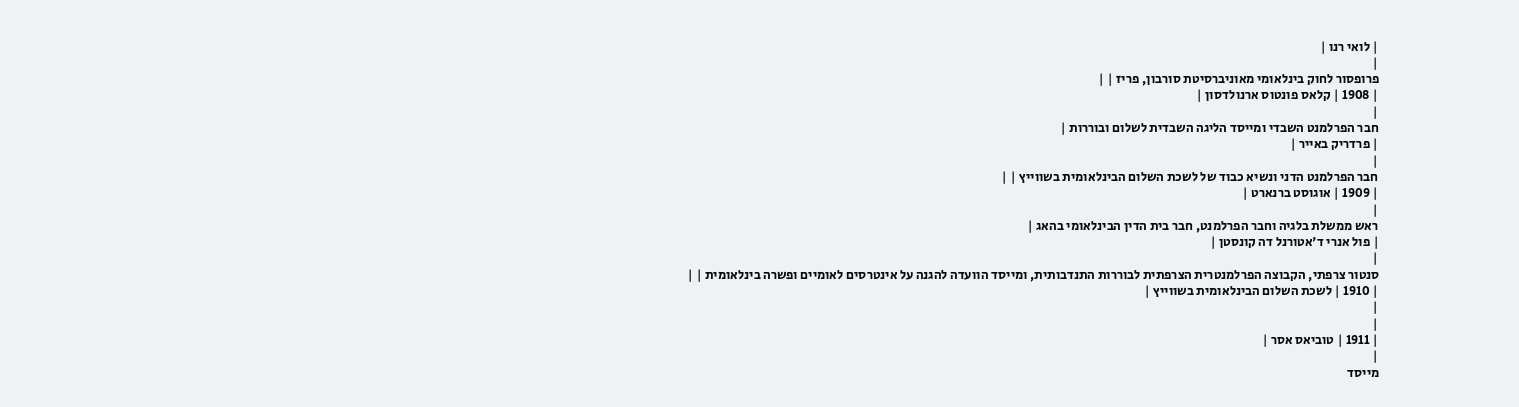| לואי רנו |
|
פרופסור לחוק בינלאומי מאוניברסיטת סורבון, פריז | |
| 1908 | קלאס פונטוס ארנולדסון |
|
חבר הפרלמנט השבדי ומייסד הליגה השבדית לשלום ובוררות |
| פרדריק באייר |
|
חבר הפרלמנט הדני ונשיא כבוד של לשכת השלום הבינלאומית בשווייץ | |
| 1909 | אוגוסט ברנארט |
|
ראש ממשלת בלגיה וחבר הפרלמנט, חבר בית הדין הבינלאומי בהאג |
| פול אנרי ד'אטורנל דה קונסטן |
|
סנטור צרפתי, הקבוצה הפרלמנטרית הצרפתית לבוררות התנדבותית, ומייסד הוועדה להגנה על אינטרסים לאומיים ופשרה בינלאומית | |
| 1910 | לשכת השלום הבינלאומית בשווייץ |
|
|
| 1911 | טוביאס אסר |
|
מייסד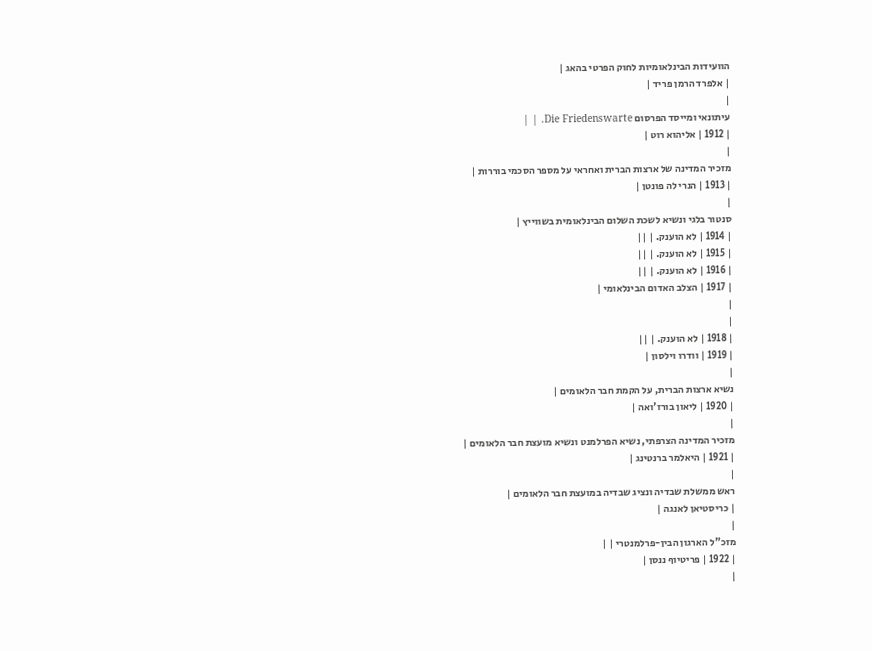הוועידות הבינלאומיות לחוק הפרטי בהאג |
| אלפרד הרמן פריד |
|
עיתונאי ומייסד הפרסום Die Friedenswarte. | |
| 1912 | אליהוא רוט |
|
מזכיר המדינה של ארצות הברית ואחראי על מספר הסכמי בוררות |
| 1913 | הנרי לה פונטן |
|
סנטור בלגי ונשיא לשכת השלום הבינלאומית בשווייץ |
| 1914 | לא הוענק. | ||
| 1915 | לא הוענק. | ||
| 1916 | לא הוענק. | ||
| 1917 | הצלב האדום הבינלאומי |
|
|
| 1918 | לא הוענק. | ||
| 1919 | וודרו וילסון |
|
נשיא ארצות הברית, על הקמת חבר הלאומים |
| 1920 | ליאון בורז'ואה |
|
מזכיר המדינה הצרפתי, נשיא הפרלמנט ונשיא מועצת חבר הלאומים |
| 1921 | היאלמר ברנטינג |
|
ראש ממשלת שבדיה ונציג שבדיה במועצת חבר הלאומים |
| כריסטיאן לאנגה |
|
מזכ"ל הארגון הבין-פרלמנטרי | |
| 1922 | פריטיוף ננסן |
|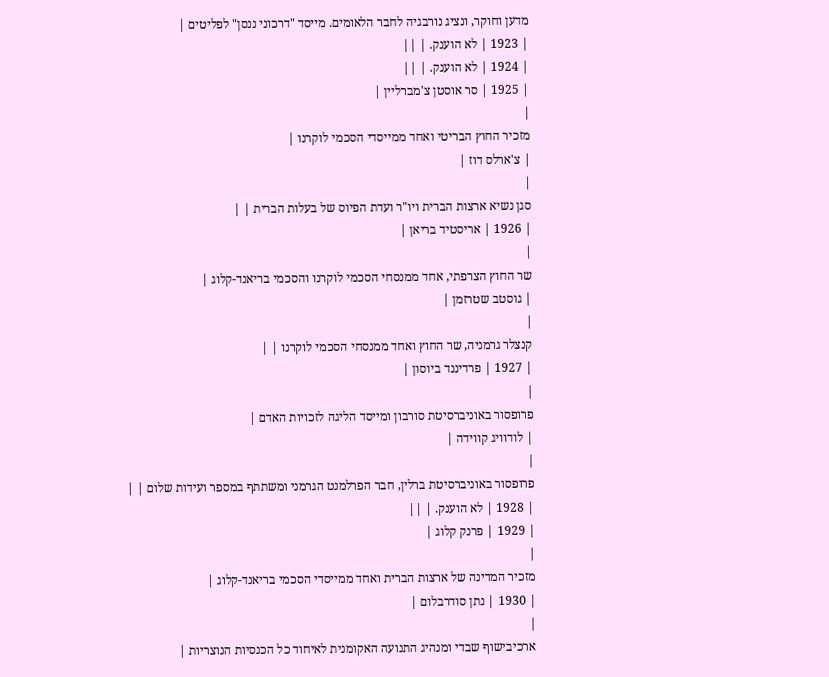מדען וחוקר, ונציג נורבגיה לחבר הלאומים. מייסד "דרכוני ננסן" לפליטים |
| 1923 | לא הוענק. | ||
| 1924 | לא הוענק. | ||
| 1925 | סר אוסטן צ'מברליין |
|
מזכיר החוץ הבריטי ואחד ממייסדי הסכמי לוקרנו |
| צ'ארלס דוז |
|
סגן נשיא ארצות הברית ויו"ר ועדת הפיוס של בעלות הברית | |
| 1926 | אריסטיד בריאן |
|
שר החוץ הצרפתי, אחד ממנסחי הסכמי לוקרנו והסכמי בריאנד-קלוג |
| גוסטב שטרזמן |
|
קנצלר גרמניה, שר החוץ ואחד ממנסחי הסכמי לוקרנו | |
| 1927 | פרדיננד ביוסון |
|
פרופסור באוניברסיטת סורבון ומייסד הליגה לזכויות האדם |
| לודוויג קווידה |
|
פרופסור באוניברסיטת ברלין, חבר הפרלמנט הגרמני ומשתתף במספר ועידות שלום | |
| 1928 | לא הוענק. | ||
| 1929 | פרנק קלוג |
|
מזכיר המדינה של ארצות הברית ואחד ממייסדי הסכמי בריאנד-קלוג |
| 1930 | נתן סודרבלום |
|
ארכיבישוף שבדי ומנהיג התנועה האקומנית לאיחוד כל הכנסיות הנוצריות |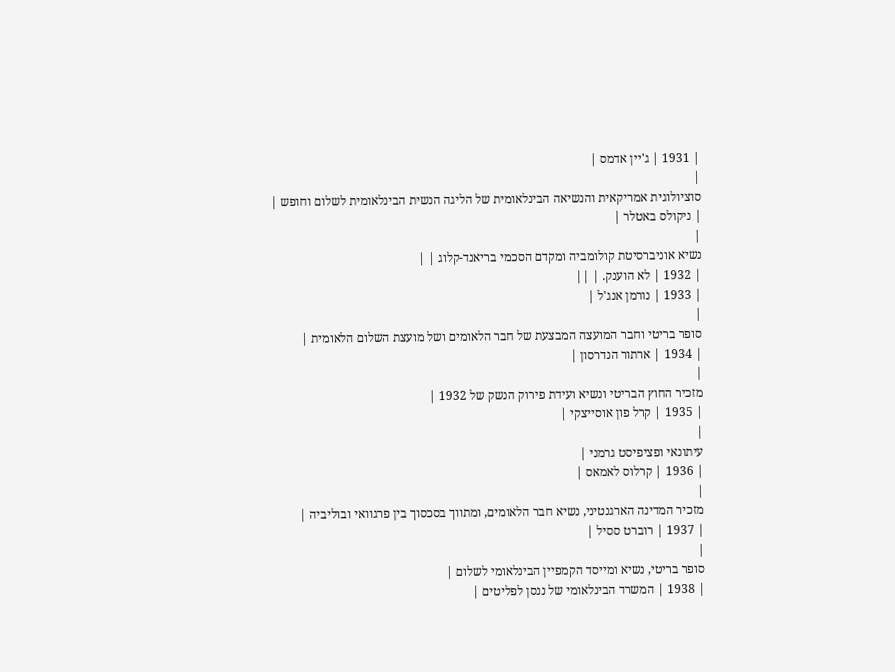| 1931 | ג'יין אדמס |
|
סוציולוגית אמריקאית והנשיאה הבינלאומית של הליגה הנשית הבינלאומית לשלום וחופש |
| ניקולס באטלר |
|
נשיא אוניברסיטת קולומביה ומקדם הסכמי בריאנד-קלוג | |
| 1932 | לא הוענק. | ||
| 1933 | נורמן אנג'ל |
|
סופר בריטי וחבר המועצה המבצעת של חבר הלאומים ושל מועצת השלום הלאומית |
| 1934 | ארתור הנדרסון |
|
מזכיר החוץ הבריטי ונשיא ועידת פירוק הנשק של 1932 |
| 1935 | קרל פון אוסייצקי |
|
עיתונאי ופציפיסט גרמני |
| 1936 | קרלוס לאמאס |
|
מזכיר המדינה הארגנטיני, נשיא חבר הלאומים, ומתווך בסכסוך בין פרגוואי ובוליביה |
| 1937 | רוברט ססיל |
|
סופר בריטי, נשיא ומייסד הקמפיין הבינלאומי לשלום |
| 1938 | המשרד הבינלאומי של ננסן לפליטים |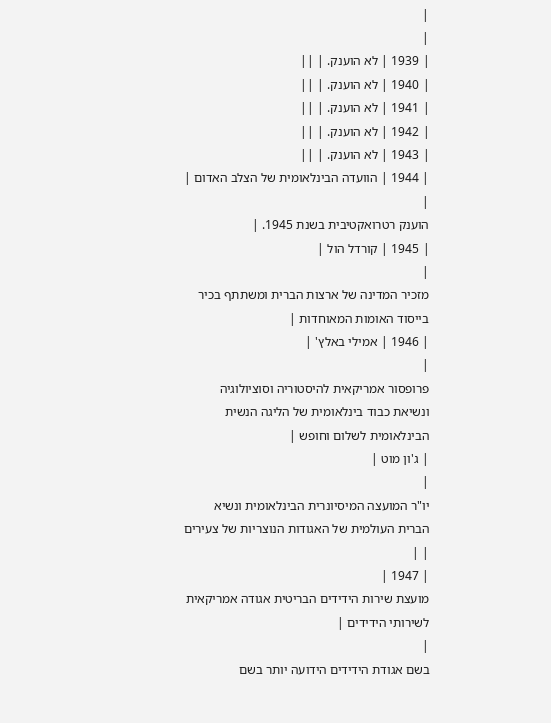|
|
| 1939 | לא הוענק. | ||
| 1940 | לא הוענק. | ||
| 1941 | לא הוענק. | ||
| 1942 | לא הוענק. | ||
| 1943 | לא הוענק. | ||
| 1944 | הוועדה הבינלאומית של הצלב האדום |
|
הוענק רטרואקטיבית בשנת 1945. |
| 1945 | קורדל הול |
|
מזכיר המדינה של ארצות הברית ומשתתף בכיר בייסוד האומות המאוחדות |
| 1946 | אמילי באלץ' |
|
פרופסור אמריקאית להיסטוריה וסוציולוגיה ונשיאת כבוד בינלאומית של הליגה הנשית הבינלאומית לשלום וחופש |
| ג'ון מוט |
|
יו"ר המועצה המיסיונרית הבינלאומית ונשיא הברית העולמית של האגודות הנוצריות של צעירים | |
| 1947 |
מועצת שירות הידידים הבריטית אגודה אמריקאית לשירותי הידידים |
|
בשם אגודת הידידים הידועה יותר בשם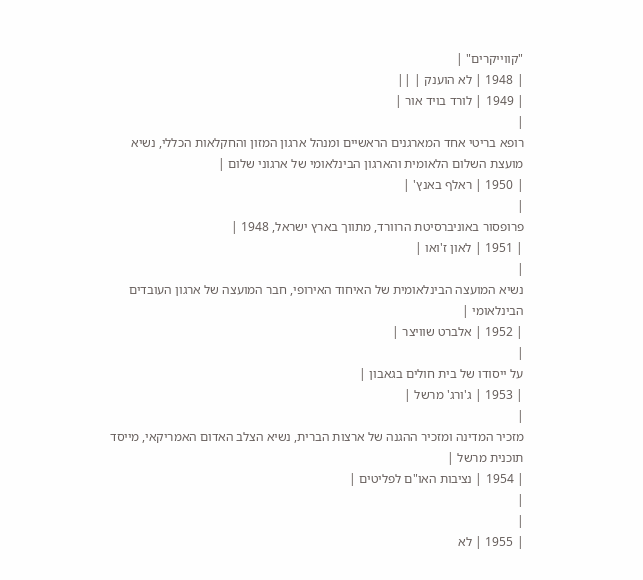"קווייקרים" |
| 1948 | לא הוענק | ||
| 1949 | לורד בויד אור |
|
רופא בריטי אחד המארגנים הראשיים ומנהל ארגון המזון והחקלאות הכללי, נשיא מועצת השלום הלאומית והארגון הבינלאומי של ארגוני שלום |
| 1950 | ראלף באנץ' |
|
פרופסור באוניברסיטת הרוורד, מתווך בארץ ישראל, 1948 |
| 1951 | לאון ז'ואו |
|
נשיא המועצה הבינלאומית של האיחוד האירופי, חבר המועצה של ארגון העובדים הבינלאומי |
| 1952 | אלברט שוויצר |
|
על ייסודו של בית חולים בגאבון |
| 1953 | ג'ורג' מרשל |
|
מזכיר המדינה ומזכיר ההגנה של ארצות הברית, נשיא הצלב האדום האמריקאי, מייסד תוכנית מרשל |
| 1954 | נציבות האו"ם לפליטים |
|
|
| 1955 | לא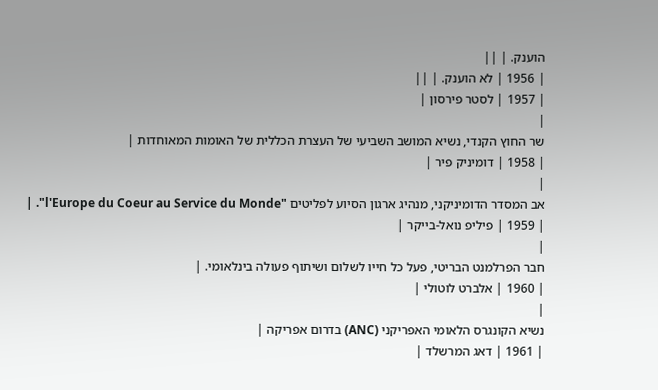הוענק. | ||
| 1956 | לא הוענק. | ||
| 1957 | לסטר פירסון |
|
שר החוץ הקנדי, נשיא המושב השביעי של העצרת הכללית של האומות המאוחדות |
| 1958 | דומיניק פיר |
|
אב המסדר הדומיניקני, מנהיג ארגון הסיוע לפליטים "l'Europe du Coeur au Service du Monde". |
| 1959 | פיליפ נואל-בייקר |
|
חבר הפרלמנט הבריטי, פעל כל חייו לשלום ושיתוף פעולה בינלאומי. |
| 1960 | אלברט לוטולי |
|
נשיא הקונגרס הלאומי האפריקני (ANC) בדרום אפריקה |
| 1961 | דאג המרשלד |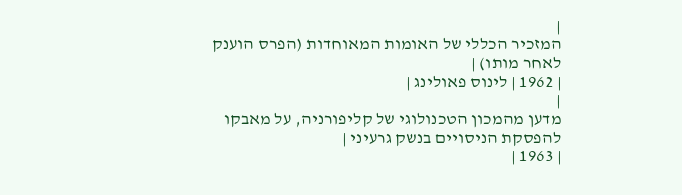|
המזכיר הכללי של האומות המאוחדות (הפרס הוענק לאחר מותו) |
| 1962 | לינוס פאולינג |
|
מדען מהמכון הטכנולוגי של קליפורניה, על מאבקו להפסקת הניסויים בנשק גרעיני |
| 1963 |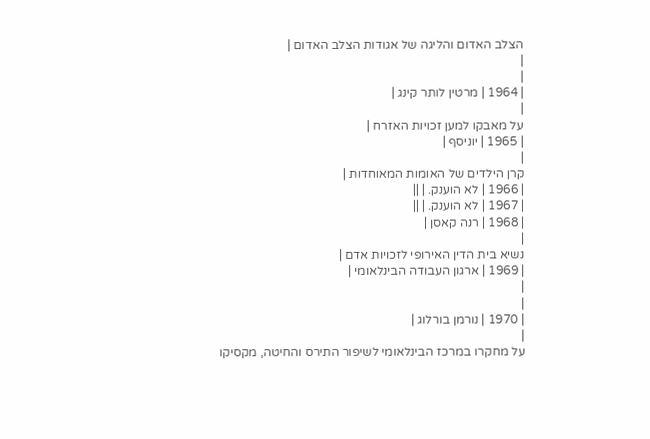הצלב האדום והליגה של אגודות הצלב האדום |
|
|
| 1964 | מרטין לותר קינג |
|
על מאבקו למען זכויות האזרח |
| 1965 | יוניסף |
|
קרן הילדים של האומות המאוחדות |
| 1966 | לא הוענק. | ||
| 1967 | לא הוענק. | ||
| 1968 | רנה קאסן |
|
נשיא בית הדין האירופי לזכויות אדם |
| 1969 | ארגון העבודה הבינלאומי |
|
|
| 1970 | נורמן בורלוג |
|
על מחקרו במרכז הבינלאומי לשיפור התירס והחיטה, מקסיקו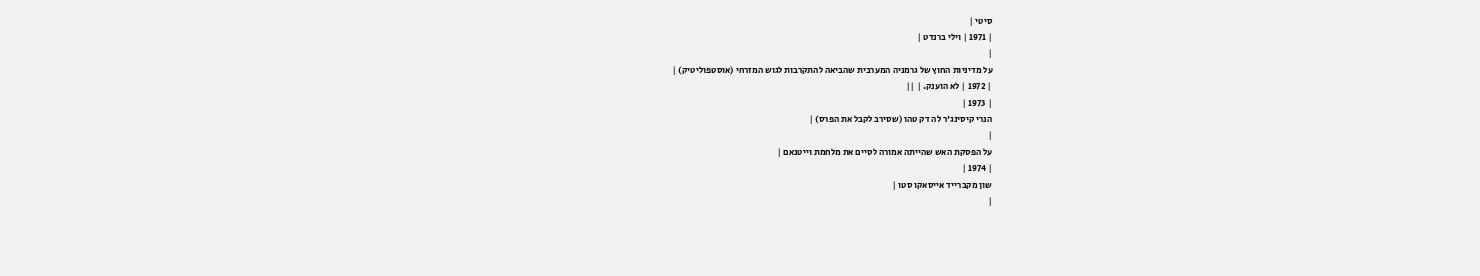סיטי |
| 1971 | וילי ברנדט |
|
על מדיניות החוץ של גרמניה המערבית שהביאה להתקרבות לגוש המזרחי (אוסטפוליטיק) |
| 1972 | לא הוענק. | ||
| 1973 |
הנרי קיסינג'ר לה דק טהו (שסירב לקבל את הפרס) |
|
על הפסקת האש שהייתה אמורה לסיים את מלחמת וייטנאם |
| 1974 |
שון מקברייד אייסאקו סטו |
|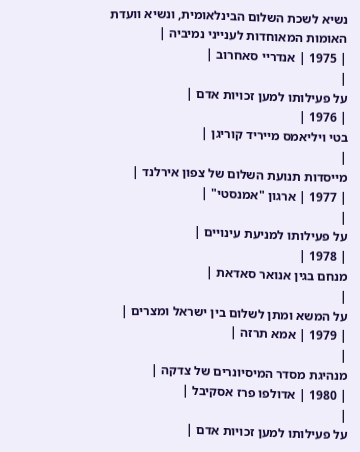נשיא לשכת השלום הבינלאומית, ונשיא וועדת האומות המאוחדות לענייני נמיביה |
| 1975 | אנדריי סאחרוב |
|
על פעילותו למען זכויות אדם |
| 1976 |
בטי ויליאמס מייריד קוריגן |
|
מייסדות תנועת השלום של צפון אירלנד |
| 1977 | ארגון "אמנסטי" |
|
על פעילותו למניעת עינויים |
| 1978 |
מנחם בגין אנואר סאדאת |
|
על המשא ומתן לשלום בין ישראל ומצרים |
| 1979 | אמא תרזה |
|
מנהיגת מסדר המיסיונרים של צדקה |
| 1980 | אדולפו פרז אסקיבל |
|
על פעילותו למען זכויות אדם |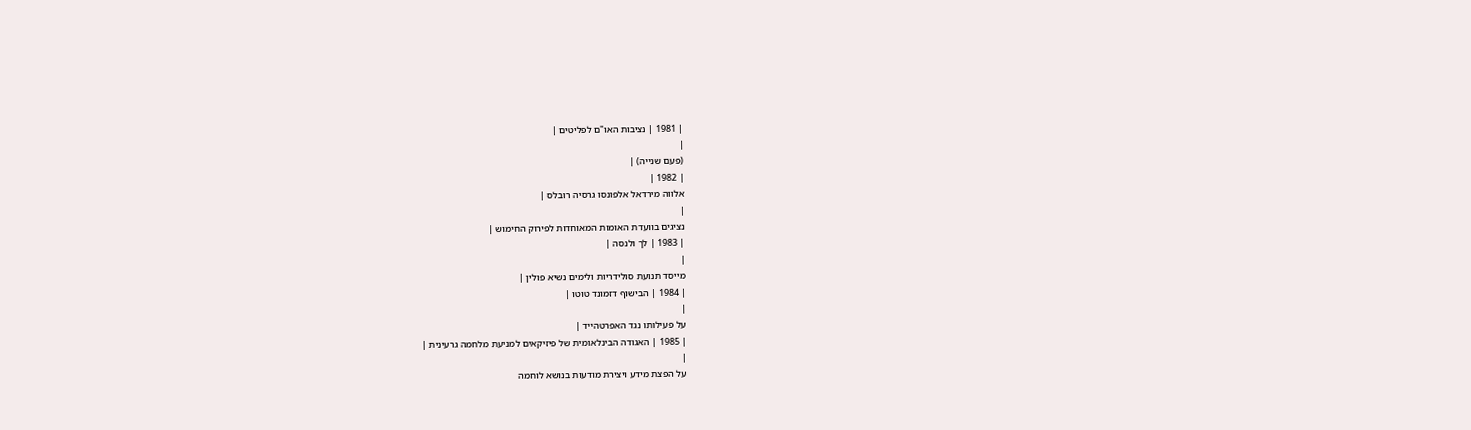| 1981 | נציבות האו"ם לפליטים |
|
(פעם שנייה) |
| 1982 |
אלווה מירדאל אלפונסו גרסיה רובלס |
|
נציגים בוועדת האומות המאוחדות לפירוק החימוש |
| 1983 | לך ולנסה |
|
מייסד תנועת סולידריות ולימים נשיא פולין |
| 1984 | הבישוף דזמונד טוטו |
|
על פעילותו נגד האפרטהייד |
| 1985 | האגודה הבינלאומית של פיזיקאים למניעת מלחמה גרעינית |
|
על הפצת מידע ויצירת מודעות בנושא לוחמה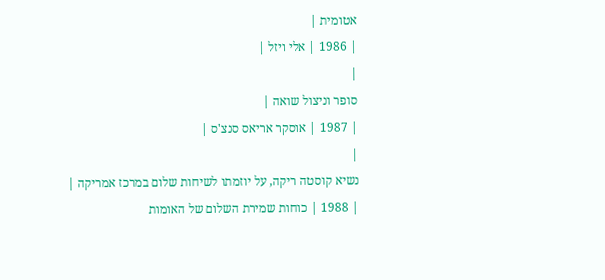אטומית |
| 1986 | אלי ויזל |
|
סופר וניצול שואה |
| 1987 | אוסקר אריאס סנצ'ס |
|
נשיא קוסטה ריקה, על יוזמתו לשיחות שלום במרכז אמריקה |
| 1988 | כוחות שמירת השלום של האומות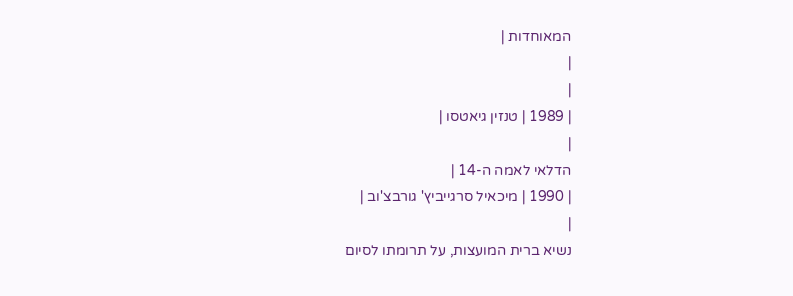המאוחדות |
|
|
| 1989 | טנזין גיאטסו |
|
הדלאי לאמה ה-14 |
| 1990 | מיכאיל סרגייביץ' גורבצ'וב |
|
נשיא ברית המועצות, על תרומתו לסיום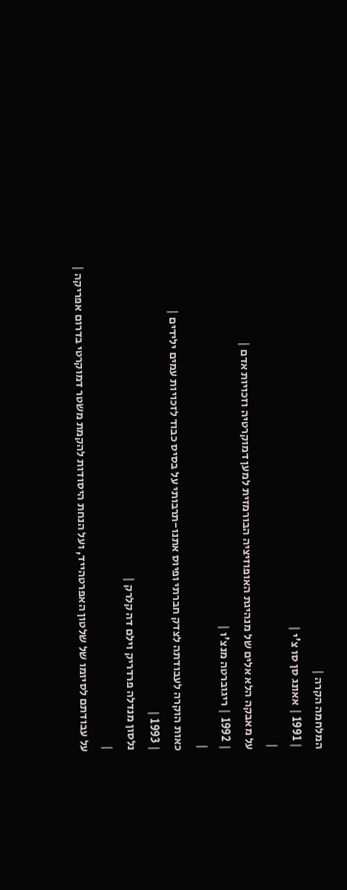המלחמה הקרה |
| 1991 | אאונג סן סו צ'י |
|
על מאבקה הלא אלים של מנהיגת האופוזיציה הבורמזית למען דמוקרטיה וזכויות אדם |
| 1992 | ריגוברטה מנצ'ו |
|
כאות הוקרה לעבודתה לצדק חברתי ופיוס אתנו-תרבותי על בסיס כבוד לזכויות עמים ילידים |
| 1993 |
נלסון מנדלה פרדריק וילם דה קלרק |
|
על עבודתם לסיומו של שלטון האפרטהייד, ועל הנחת היסודות להקמת משטר דמוקרטי בדרום אפריקה |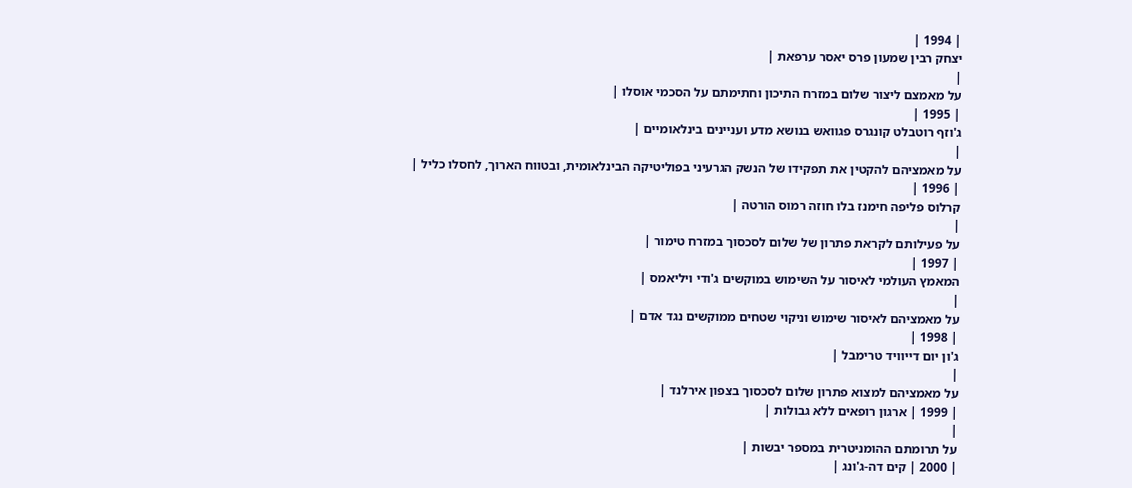| 1994 |
יצחק רבין שמעון פרס יאסר ערפאת |
|
על מאמצם ליצור שלום במזרח התיכון וחתימתם על הסכמי אוסלו |
| 1995 |
ג'וזף רוטבלט קונגרס פגוואש בנושא מדע ועניינים בינלאומיים |
|
על מאמציהם להקטין את תפקידו של הנשק הגרעיני בפוליטיקה הבינלאומית, ובטווח הארוך, לחסלו כליל |
| 1996 |
קרלוס פליפה חימנז בלו חוזה רמוס הורטה |
|
על פעילותם לקראת פתרון של שלום לסכסוך במזרח טימור |
| 1997 |
המאמץ העולמי לאיסור על השימוש במוקשים ג'ודי ויליאמס |
|
על מאמציהם לאיסור שימוש וניקוי שטחים ממוקשים נגד אדם |
| 1998 |
ג'ון יום דייוויד טרימבל |
|
על מאמציהם למצוא פתרון שלום לסכסוך בצפון אירלנד |
| 1999 | ארגון רופאים ללא גבולות |
|
על תרומתם ההומניטרית במספר יבשות |
| 2000 | קים דה-ג'ונג |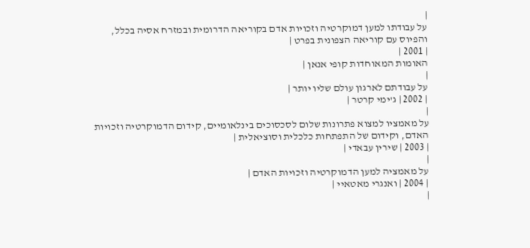|
על עבודתו למען דמוקרטיה וזכויות אדם בקוריאה הדרומית ובמזרח אסיה בכלל, והפיוס עם קוריאה הצפונית בפרט |
| 2001 |
האומות המאוחדות קופי אנאן |
|
על עבודתם לארגון עולם שליו יותר |
| 2002 | ג'ימי קרטר |
|
על מאמציו למצוא פתרונות שלום לסכסוכים בינלאומיים, קידום הדמוקרטיה וזכויות האדם, וקידום של התפתחות כלכלית וסוציאלית |
| 2003 | שירין עבאדי |
|
על מאמציה למען הדמוקרטיה וזכויות האדם |
| 2004 | ואנגרי מאטאיי |
|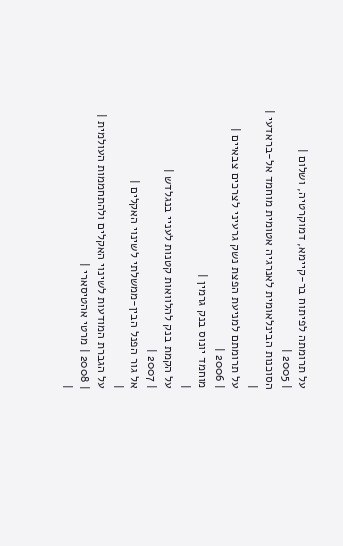על תרומתה לפיתוח בר-קיימא, דמוקרטיה, ושלום |
| 2005 |
הסוכנות הבינלאומית לאנרגיה אטומית מוחמד אל-בראדעי |
|
על תרומתם למניעת הפצת נשק גרעיני לצרכים צבאיים |
| 2006 |
מוחמד יונוס בנק גרמין |
|
על הקמת בנק להלוואות קטנות לעניי בנגלדש |
| 2007 |
אל גור הפנל הבין-ממשלתי לשינוי האקלים |
|
על הגברת המודעות לשינוי האקלים ולהתחממות העולמית |
| 2008 | מרטי אהטיסארי |
|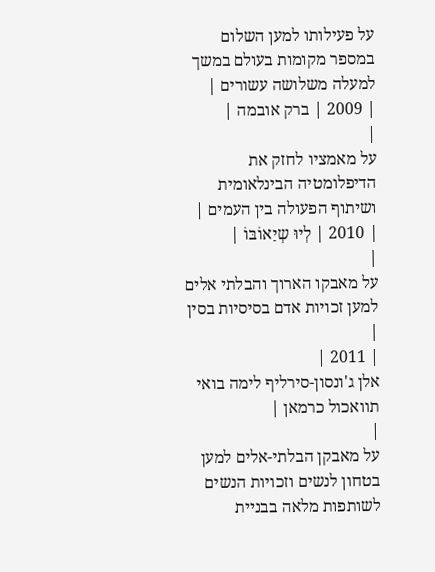על פעילותו למען השלום במספר מקומות בעולם במשך למעלה משלושה עשורים |
| 2009 | ברק אובמה |
|
על מאמציו לחזק את הדיפלומטיה הבינלאומית ושיתוף הפעולה בין העמים |
| 2010 | לְיוּ שְיַאוֹבּוֹ |
|
על מאבקו הארוך והבלתי אלים למען זכויות אדם בסיסיות בסין |
| 2011 |
אלן ג'ונסון-סירליף לימה בואי תוואכול כרמאן |
|
על מאבקן הבלתי-אלים למען בטחון לנשים וזכויות הנשים לשותפות מלאה בבניית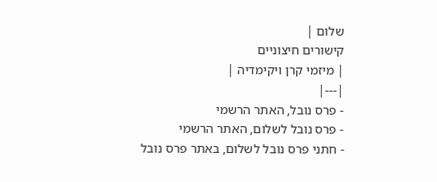שלום |
קישורים חיצוניים
| מיזמי קרן ויקימדיה |
|---|
- פרס נובל, האתר הרשמי
- פרס נובל לשלום, האתר הרשמי
- חתני פרס נובל לשלום, באתר פרס נובל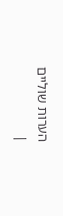הערות שוליים
|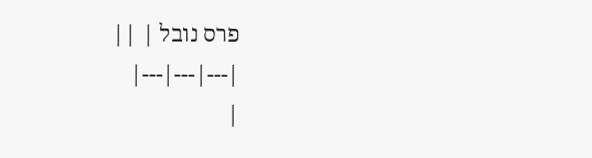פרס נובל | ||
|---|---|---|
|